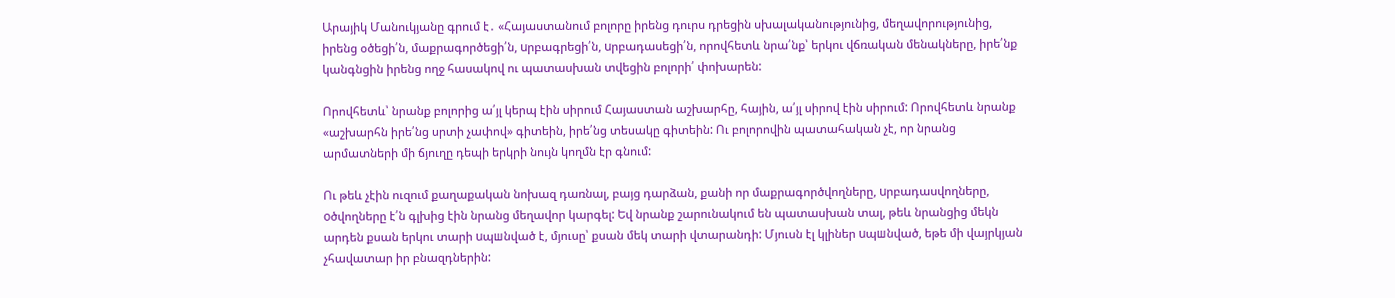Արայիկ Մանուկյանը գրում է․ «Հայաստանում բոլորը իրենց դուրս դրեցին սխալականությունից, մեղավորությունից, իրենց օծեցի՛ն, մաքրագործեցի՛ն, uրբագրեցի՛ն, uրբադասեցի՛ն, որովհետև նրա՛նք՝ երկու վճռական մենակները, իրե՛նք կանգնցին իրենց ողջ հասակով ու պատասխան տվեցին բոլորի՛ փոխարեն:

Որովհետև՝ նրանք բոլորից ա՛յլ կերպ էին սիրում Հայաստան աշխարհը, հային, ա՛յլ սիրով էին սիրում: Որովհետև նրանք «աշխարհն իրե՛նց սրտի չափով» գիտեին, իրե՛նց տեսակը գիտեին: Ու բոլորովին պատահական չէ, որ նրանց արմատների մի ճյուղը դեպի երկրի նույն կողմն էր գնում:

Ու թեև չէին ուզում քաղաքական նոխազ դառնալ, բայց դարձան, քանի որ մաքրագործվողները, uրբադասվողները, oծվողները է՛ն գլխից էին նրանց մեղավոր կարգել: Եվ նրանք շարունակում են պատասխան տալ, թեև նրանցից մեկն արդեն քսան երկու տարի uպшնված է, մյուսը՝ քսան մեկ տարի վտարանդի: Մյուսն էլ կլիներ uպшնված, եթե մի վայրկյան չհավատար իր բնազդներին: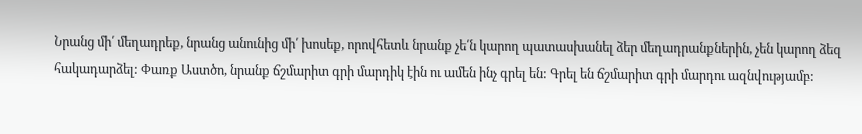Նրանց մի՛ մեղադրեք, նրանց անունից մի՛ խոսեք, որովհետև նրանք չե՛ն կարող պատասխանել ձեր մեղադրանքներին, չեն կարող ձեզ հակադարձել: Փառք Աստծո, նրանք ճշմարիտ գրի մարդիկ էին ու ամեն ինչ գրել են: Գրել են ճշմարիտ գրի մարդու ազնվությամբ: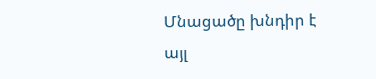Մնացածը խնդիր է այլ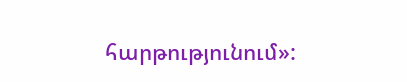հարթությունում»: